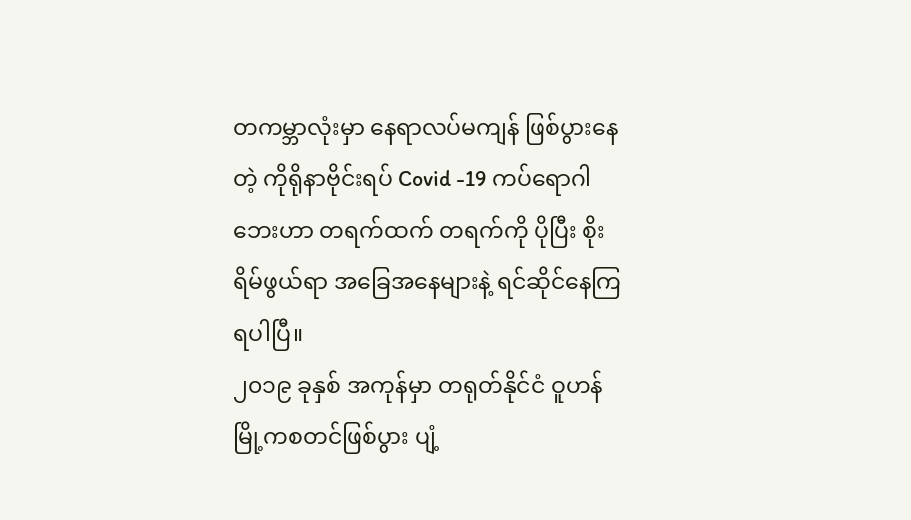တကမ္ဘာလုံးမှာ နေရာလပ်မကျန် ဖြစ်ပွားနေတဲ့ ကိုရိုနာဗိုင်းရပ် Covid -19 ကပ်ရောဂါဘေးဟာ တရက်ထက် တရက်ကို ပိုပြီး စိုးရိမ်ဖွယ်ရာ အခြေအနေများနဲ့ ရင်ဆိုင်နေကြရပါပြီ။
၂၀၁၉ ခုနှစ် အကုန်မှာ တရုတ်နိုင်ငံ ဝူဟန်မြို့ကစတင်ဖြစ်ပွား ပျံ့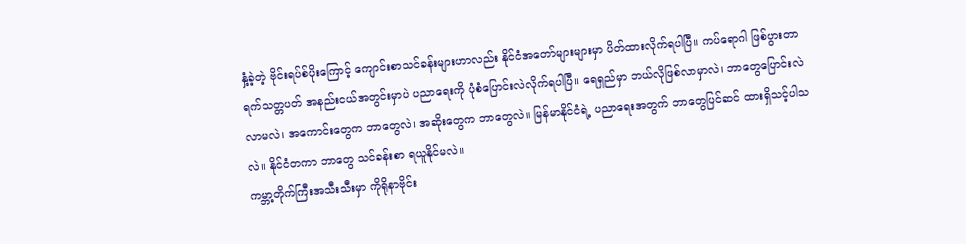နှံ့ခဲ့တဲ့ ဗိုင်းရပ်စ်ပိုးကြောင့် ကျောင်းစာသင်ခန်းများဟာလည်း နိုင်ငံအတော်များများမှာ ပိတ်ထားလိုက်ရပါပြီ။ ကပ်ရောဂါ ဖြစ်ပွားတာ ရက်သတ္တပတ် အနည်းငယ်အတွင်းမှာပဲ ပညာရေးကို ပုံစံပြောင်းလဲလိုက်ရပါပြီ။ ရေရှည်မှာ ဘယ်လိုဖြစ်လာမှာလဲ၊ ဘာတွေပြောင်းလဲ လာမလဲ၊ အကောင်းတွေက ဘာတွေလဲ၊ အဆိုးတွေက ဘာတွေလဲ။ မြန်မာနိုင်ငံရဲ့ ပညာရေးအတွက် ဘာတွေပြင်ဆင် ထားရှိသင့်ပါသလဲ။ နိုင်ငံတကာ ဘာတွေ သင်ခန်းစာ ရယူနိုင်မလဲ။
ကမ္ဘာ့တိုက်ကြီးအသီးသီးမှာ ကိုရိုနာဗိုင်း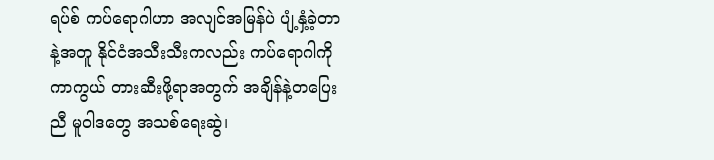ရပ်စ် ကပ်ရောဂါဟာ အလျင်အမြန်ပဲ ပျံ့နှံ့ခဲ့တာနဲ့အတူ နိုင်ငံအသီးသီးကလည်း ကပ်ရောဂါကို ကာကွယ် တားဆီးဖို့ရာအတွက် အချိန်နဲ့တပြေးညီ မူဝါဒတွေ အသစ်ရေးဆွဲ၊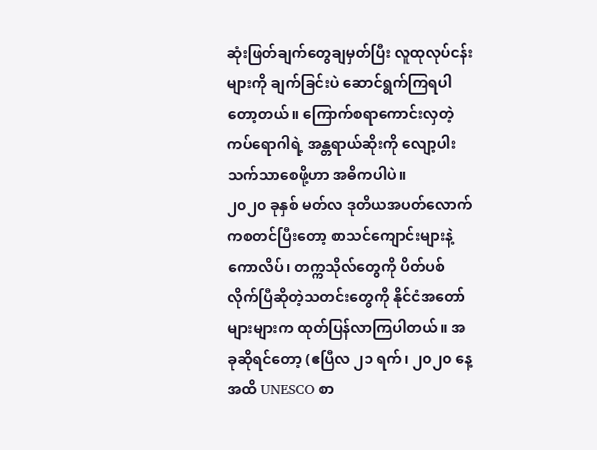ဆုံးဖြတ်ချက်တွေချမှတ်ပြီး လူထုလုပ်ငန်းများကို ချက်ခြင်းပဲ ဆောင်ရွက်ကြရပါတော့တယ်။ ကြောက်စရာကောင်းလှတဲ့ ကပ်ရောဂါရဲ့ အန္တရာယ်ဆိုးကို လျော့ပါးသက်သာစေဖို့ဟာ အဓိကပါပဲ။
၂၀၂၀ ခုနှစ် မတ်လ ဒုတိယအပတ်လောက်ကစတင်ပြီးတော့ စာသင်ကျောင်းများနဲ့ ကောလိပ်၊ တက္ကသိုလ်တွေကို ပိတ်ပစ်လိုက်ပြီဆိုတဲ့သတင်းတွေကို နိုင်ငံအတော်များများက ထုတ်ပြန်လာကြပါတယ်။ အခုဆိုရင်တော့ (ဧပြီလ ၂၁ ရက်၊ ၂၀၂၀ နေ့အထိ UNESCO စာ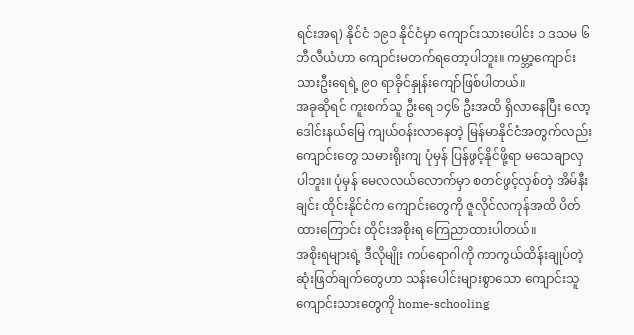ရင်းအရ) နိုင်ငံ ၁၉၁ နိုင်ငံမှာ ကျောင်းသားပေါင်း ၁ ဒသမ ၆ ဘီလီယံဟာ ကျောင်းမတက်ရတော့ပါဘူး။ ကမ္ဘာ့ကျောင်းသားဦးရေရဲ့ ၉၀ ရာခိုင်နှုန်းကျော်ဖြစ်ပါတယ်။
အခုဆိုရင် ကူးစက်သူ ဦးရေ ၁၄၆ ဦးအထိ ရှိလာနေပြီး လော့ဒေါင်းနယ်မြေ ကျယ်ဝန်းလာနေတဲ့ မြန်မာနိုင်ငံအတွက်လည်း ကျောင်းတွေ သမားရိုးကျ ပုံမှန် ပြန်ဖွင့်နိုင်ဖို့ရာ မသေချာလှပါဘူး။ ပုံမှန် မေလလယ်လောက်မှာ စတင်ဖွင့်လှစ်တဲ့ အိမ်နီးချင်း ထိုင်းနိုင်ငံက ကျောင်းတွေကို ဇူလိုင်လကုန်အထိ ပိတ်ထားကြောင်း ထိုင်းအစိုးရ ကြေညာထားပါတယ်။
အစိုးရများရဲ့ ဒီလိုမျိုး ကပ်ရောဂါကို ကာကွယ်ထိန်းချုပ်တဲ့ ဆုံးဖြတ်ချက်တွေဟာ သန်းပေါင်းများစွာသော ကျောင်းသူကျောင်းသားတွေကို home-schooling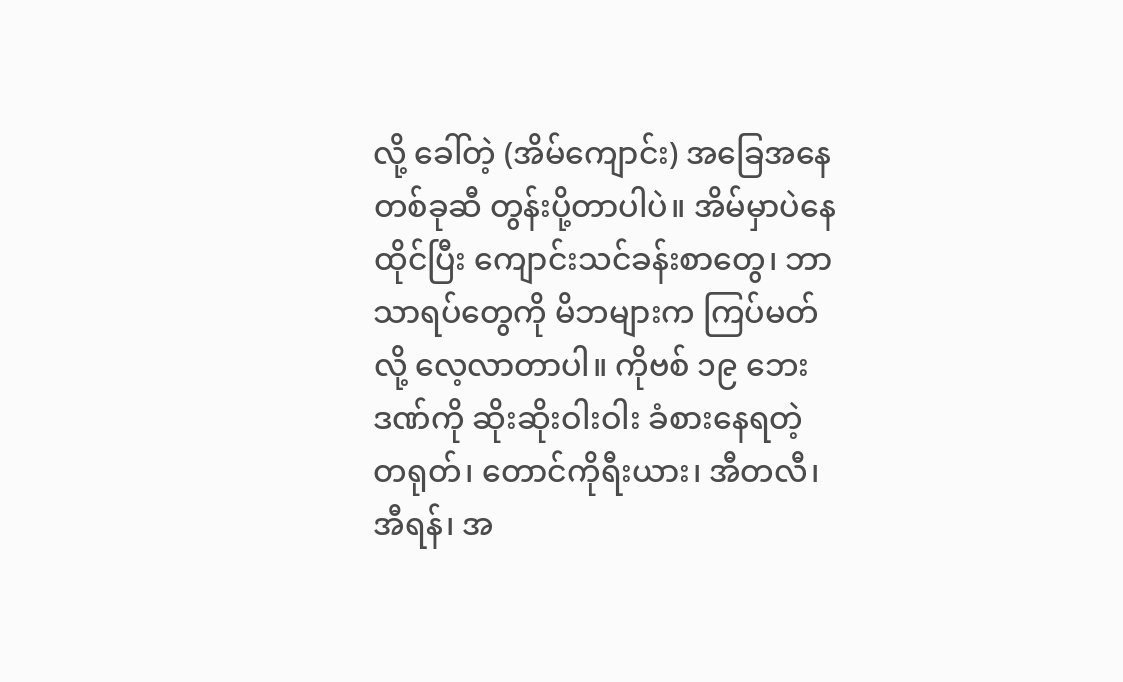လို့ ခေါ်တဲ့ (အိမ်ကျောင်း) အခြေအနေတစ်ခုဆီ တွန်းပို့တာပါပဲ။ အိမ်မှာပဲနေထိုင်ပြီး ကျောင်းသင်ခန်းစာတွေ၊ ဘာသာရပ်တွေကို မိဘများက ကြပ်မတ်လို့ လေ့လာတာပါ။ ကိုဗစ် ၁၉ ဘေးဒဏ်ကို ဆိုးဆိုးဝါးဝါး ခံစားနေရတဲ့ တရုတ်၊ တောင်ကိုရီးယား၊ အီတလီ၊ အီရန်၊ အ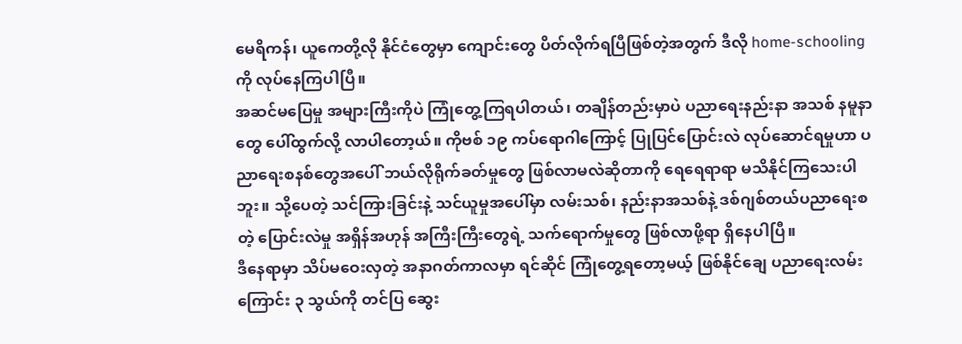မေရိကန်၊ ယူကေတို့လို နိုင်ငံတွေမှာ ကျောင်းတွေ ပိတ်လိုက်ရပြီဖြစ်တဲ့အတွက် ဒီလို home-schooling ကို လုပ်နေကြပါပြီ။
အဆင်မပြေမှု အများကြီးကိုပဲ ကြုံတွေ့ကြရပါတယ်၊ တချိန်တည်းမှာပဲ ပညာရေးနည်းနာ အသစ် နမူနာတွေ ပေါ်ထွက်လို့ လာပါတော့ယ်။ ကိုဗစ် ၁၉ ကပ်ရောဂါကြောင့် ပြုပြင်ပြောင်းလဲ လုပ်ဆောင်ရမှုဟာ ပညာရေးစနစ်တွေအပေါ် ဘယ်လိုရိုက်ခတ်မှုတွေ ဖြစ်လာမလဲဆိုတာကို ရေရေရာရာ မသိနိုင်ကြသေးပါဘူး။ သို့ပေတဲ့ သင်ကြားခြင်းနဲ့ သင်ယူမှုအပေါ်မှာ လမ်းသစ်၊ နည်းနာအသစ်နဲ့ ဒစ်ဂျစ်တယ်ပညာရေးစတဲ့ ပြောင်းလဲမှု အရှိန်အဟုန် အကြီးကြီးတွေရဲ့ သက်ရောက်မှုတွေ ဖြစ်လာဖို့ရာ ရှိနေပါပြီ။
ဒီနေရာမှာ သိပ်မဝေးလှတဲ့ အနာဂတ်ကာလမှာ ရင်ဆိုင် ကြုံတွေ့ရတော့မယ့် ဖြစ်နိုင်ချေ ပညာရေးလမ်းကြောင်း ၃ သွယ်ကို တင်ပြ ဆွေး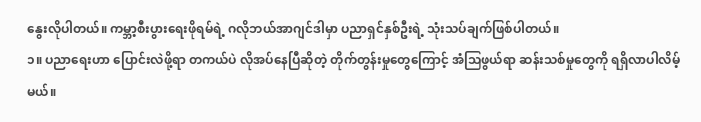နွေးလိုပါတယ်။ ကမ္ဘာ့စီးပွားရေးဖိုရမ်ရဲ့ ဂလိုဘယ်အာဂျင်ဒါမှာ ပညာရှင်နှစ်ဦးရဲ့ သုံးသပ်ချက်ဖြစ်ပါတယ်။
၁။ ပညာရေးဟာ ပြောင်းလဲဖို့ရာ တကယ်ပဲ လိုအပ်နေပြီဆိုတဲ့ တိုက်တွန်းမှုတွေကြောင့် အံသြဖွယ်ရာ ဆန်းသစ်မှုတွေကို ရရှိလာပါလိမ့်မယ်။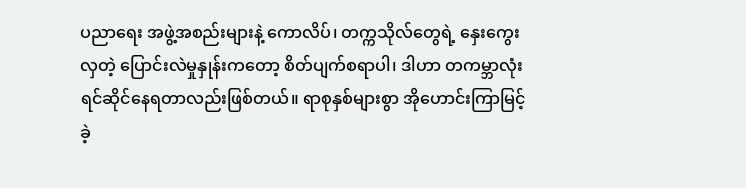ပညာရေး အဖွဲ့အစည်းများနဲ့ ကောလိပ်၊ တက္ကသိုလ်တွေရဲ့ နှေးကွေးလှတဲ့ ပြောင်းလဲမှုနှုန်းကတော့ စိတ်ပျက်စရာပါ၊ ဒါဟာ တကမ္ဘာလုံး ရင်ဆိုင်နေရတာလည်းဖြစ်တယ်။ ရာစုနှစ်များစွာ အိုဟောင်းကြာမြင့်ခဲ့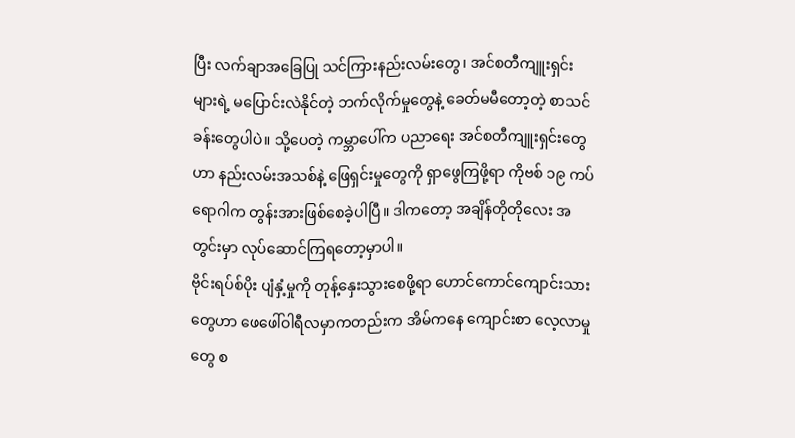ပြီး လက်ချာအခြေပြု သင်ကြားနည်းလမ်းတွေ၊ အင်စတီကျူးရှင်းများရဲ့ မပြောင်းလဲနိုင်တဲ့ ဘက်လိုက်မှုတွေနဲ့ ခေတ်မမီတော့တဲ့ စာသင်ခန်းတွေပါပဲ။ သို့ပေတဲ့ ကမ္ဘာပေါ်က ပညာရေး အင်စတီကျူးရှင်းတွေဟာ နည်းလမ်းအသစ်နဲ့ ဖြေရှင်းမှုတွေကို ရှာဖွေကြဖို့ရာ ကိုဗစ် ၁၉ ကပ်ရောဂါက တွန်းအားဖြစ်စေခဲ့ပါပြီ။ ဒါကတော့ အချိန်တိုတိုလေး အတွင်းမှာ လုပ်ဆောင်ကြရတော့မှာပါ။
ဗိုင်းရပ်စ်ပိုး ပျံနှံ့မှုကို တုန့်နှေးသွားစေဖို့ရာ ဟောင်ကောင်ကျောင်းသားတွေဟာ ဖေဖေါ်ဝါရီလမှာကတည်းက အိမ်ကနေ ကျောင်းစာ လေ့လာမှုတွေ စ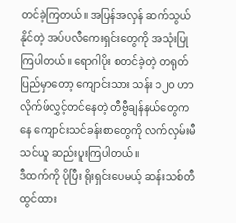တင်ခဲ့ကြတယ်။ အပြန်အလှန် ဆက်သွယ်နိုင်တဲ့ အပ်ပလီကေးရှင်းတွေကို အသုံးပြုကြပါတယ်။ ရောဂါပိုး စတင်ခဲ့တဲ့ တရုတ်ပြည်မှာတော့ ကျောင်းသား သန်း ၁၂၀ ဟာ လိုက်ဖ်လွှင့်တင်နေတဲ့ တီဗွီချန်နယ်တွေကနေ ကျောင်းသင်ခန်းစာတွေကို လက်လှမ်းမီ သင်ယူ ဆည်းပူးကြပါတယ်။
ဒီထက်ကို ပိုပြီး ရိုးရှင်းပေမယ့် ဆန်းသစ်တီထွင်ထား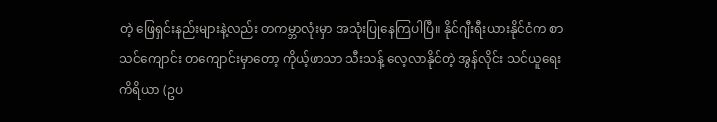တဲ့ ဖြေရှင်းနည်းများနဲ့လည်း တကမ္ဘာလုံးမှာ အသုံးပြုနေကြပါပြီ။ နိုင်ဂျီးရီးယားနိုင်ငံက စာသင်ကျောင်း တကျောင်းမှာတော့ ကိုယ့်ဖာသာ သီးသန့် လေ့လာနိုင်တဲ့ အွန်လိုင်း သင်ယူရေး ကိရိယာ (ဥပ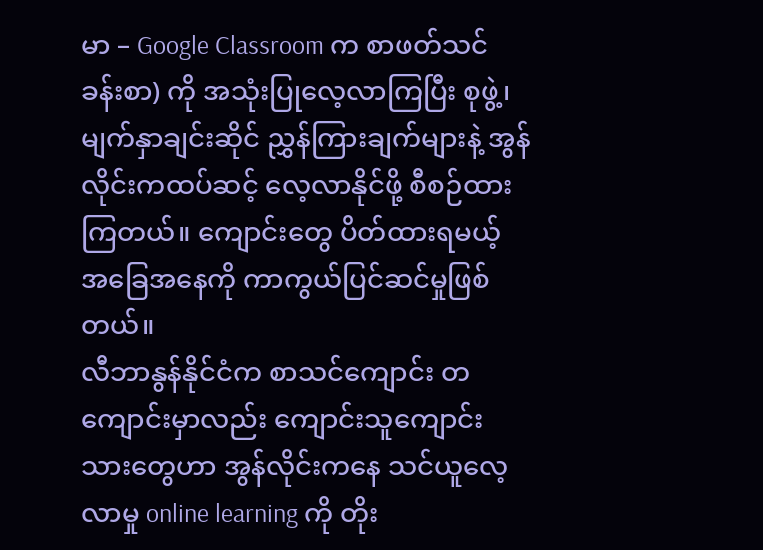မာ – Google Classroom က စာဖတ်သင်ခန်းစာ) ကို အသုံးပြုလေ့လာကြပြီး စုဖွဲ့၊ မျက်နှာချင်းဆိုင် ညွှန်ကြားချက်များနဲ့ အွန်လိုင်းကထပ်ဆင့် လေ့လာနိုင်ဖို့ စီစဉ်ထားကြတယ်။ ကျောင်းတွေ ပိတ်ထားရမယ့် အခြေအနေကို ကာကွယ်ပြင်ဆင်မှုဖြစ်တယ်။
လီဘာနွန်နိုင်ငံက စာသင်ကျောင်း တကျောင်းမှာလည်း ကျောင်းသူကျောင်းသားတွေဟာ အွန်လိုင်းကနေ သင်ယူလေ့လာမှု online learning ကို တိုး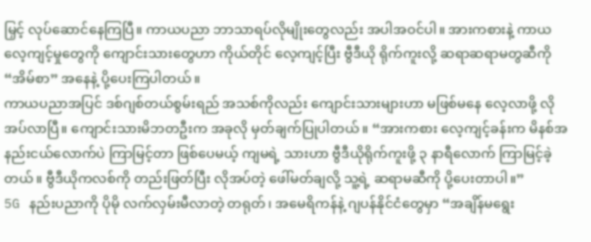မြှင့် လုပ်ဆောင်နေကြပြီ။ ကာယပညာ ဘာသာရပ်လိုမျိုးတွေလည်း အပါအဝင်ပါ။ အားကစားနဲ့ ကာယ လေ့ကျင့်မှုတွေကို ကျောင်းသားတွေဟာ ကိုယ်တိုင် လေ့ကျင့်ပြီး ဗွီဒီယို ရိုက်ကူးလို့ ဆရာဆရာမတွဆီကို “အိမ်စာ” အနေနဲ့ ပို့ပေးကြပါတယ်။
ကာယပညာအပြင် ဒစ်ဂျစ်တယ်စွမ်းရည် အသစ်ကိုလည်း ကျောင်းသားများဟာ မဖြစ်မနေ လေ့လာဖို့ လိုအပ်လာပြီ။ ကျောင်းသားမိဘတဦးက အခုလို မှတ်ချက်ပြုပါတယ်။ “အားကစား လေ့ကျင့်ခန်းက မိနစ်အနည်းငယ်လောက်ပဲ ကြာမြင့်တာ ဖြစ်ပေမယ့် ကျမရဲ့ သားဟာ ဗွီဒီယိုရိုက်ကူးဖို့ ၃ နာရီလောက် ကြာမြင့်ခဲ့တယ်။ ဗွီဒီယိုကလစ်ကို တည်းဖြတ်ပြီး လိုအပ်တဲ့ ဖေါ်မတ်ချလို့ သူ့ရဲ့ ဆရာမဆီကို ပို့ပေးတာပါ။”
5G နည်းပညာကို ပိုမို လက်လှမ်းမီလာတဲ့ တရုတ်၊ အမေရိကန်နဲ့ ဂျပန်နိုင်ငံတွေမှာ “အချိန်မရွေး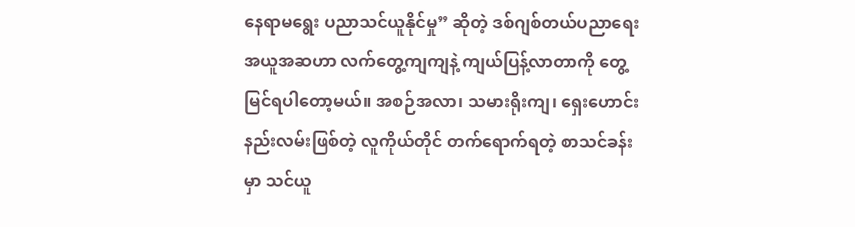နေရာမရွေး ပညာသင်ယူနိုင်မှု” ဆိုတဲ့ ဒစ်ဂျစ်တယ်ပညာရေး အယူအဆဟာ လက်တွေ့ကျကျနဲ့ ကျယ်ပြန့်လာတာကို တွေ့မြင်ရပါတော့မယ်။ အစဉ်အလာ၊ သမားရိုးကျ၊ ရှေးဟောင်းနည်းလမ်းဖြစ်တဲ့ လူကိုယ်တိုင် တက်ရောက်ရတဲ့ စာသင်ခန်းမှာ သင်ယူ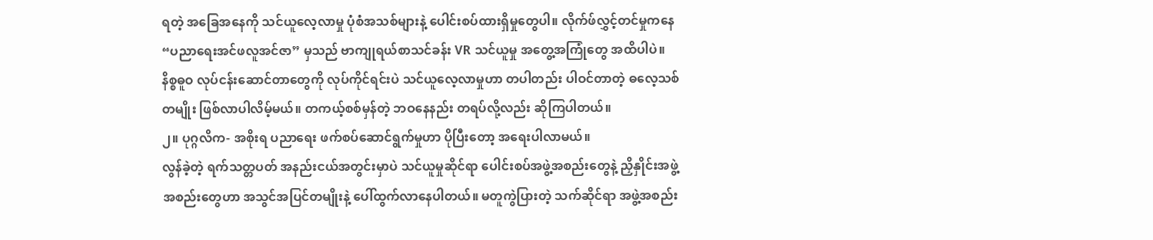ရတဲ့ အခြေအနေကို သင်ယူလေ့လာမှု ပုံစံအသစ်များနဲ့ ပေါင်းစပ်ထားရှိမှုတွေပါ။ လိုက်ဖ်လွှင့်တင်မှုကနေ “ပညာရေးအင်ဖလူအင်ဇာ” မှသည် ဗာကျုရယ်စာသင်ခန်း VR သင်ယူမှု အတွေ့အကြုံတွေ အထိပါပဲ။ နိစ္စဓူဝ လုပ်ငန်းဆောင်တာတွေကို လုပ်ကိုင်ရင်းပဲ သင်ယူလေ့လာမှုဟာ တပါတည်း ပါဝင်တာတဲ့ ဓလေ့သစ် တမျိုး ဖြစ်လာပါလိမ့်မယ်။ တကယ့်စစ်မှန်တဲ့ ဘဝနေနည်း တရပ်လို့လည်း ဆိုကြပါတယ်။
၂။ ပုဂ္ဂလိက- အစိုးရ ပညာရေး ဖက်စပ်ဆောင်ရွက်မှုဟာ ပိုပြီးတော့ အရေးပါလာမယ်။
လွန်ခဲ့တဲ့ ရက်သတ္တပတ် အနည်းငယ်အတွင်းမှာပဲ သင်ယူမှုဆိုင်ရာ ပေါင်းစပ်အဖွဲ့အစည်းတွေနဲ့ ညှိနှိုင်းအဖွဲ့အစည်းတွေဟာ အသွင်အပြင်တမျိုးနဲ့ ပေါ်ထွက်လာနေပါတယ်။ မတူကွဲပြားတဲ့ သက်ဆိုင်ရာ အဖွဲ့အစည်း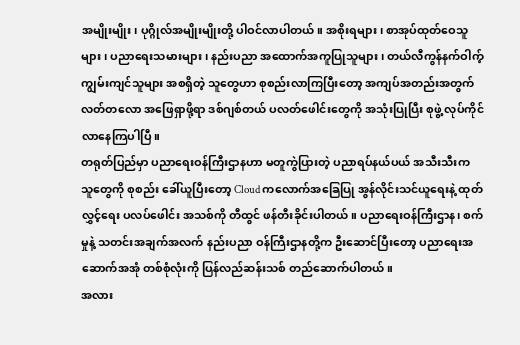အမျိုးမျိုး၊ ပုဂ္ဂိုလ်အမျိုးမျိုးတို့ ပါဝင်လာပါတယ်။ အစိုးရများ၊ စာအုပ်ထုတ်ဝေသူများ၊ ပညာရေးသမားများ၊ နည်းပညာ အထောက်အကူပြုသူများ၊ တယ်လီကွန်နက်ဝါက့် ကျွမ်းကျင်သူများ အစရှိတဲ့ သူတွေဟာ စုစည်းလာကြပြီးတော့ အကျပ်အတည်းအတွက် လတ်တလော အဖြေရှာဖို့ရာ ဒစ်ဂျစ်တယ် ပလတ်ဖေါင်းတွေကို အသုံးပြုပြီး စုဖွဲ့ လုပ်ကိုင်လာနေကြပါပြီ။
တရုတ်ပြည်မှာ ပညာရေးဝန်ကြီးဌာနဟာ မတူကွဲပြားတဲ့ ပညာရပ်နယ်ပယ် အသီးသီးက သူတွေကို စုစည်း ခေါ်ယူပြီးတော့ Cloud ကလောက်အခြေပြု အွန်လိုင်းသင်ယူရေးနဲ့ ထုတ်လွှင့်ရေး ပလပ်ဖေါင်း အသစ်ကို တီထွင် ဖန်တီးခိုင်းပါတယ်။ ပညာရေးဝန်ကြီးဌာန၊ စက်မှုနဲ့ သတင်းအချက်အလက် နည်းပညာ ဝန်ကြီးဌာနတို့က ဦးဆောင်ပြီးတော့ ပညာရေးအဆောက်အအုံ တစ်စုံလုံးကို ပြန်လည်ဆန်းသစ် တည်ဆောက်ပါတယ်။
အလား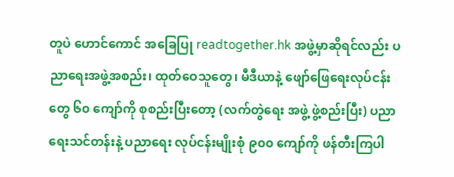တူပဲ ဟောင်ကောင် အခြေပြု readtogether.hk အဖွဲ့မှာဆိုရင်လည်း ပညာရေးအဖွဲ့အစည်း၊ ထုတ်ဝေသူတွေ၊ မီဒီယာနဲ့ ဖျော်ဖြေရေးလုပ်ငန်းတွေ ၆၀ ကျော်ကို စုစည်းပြီးတော့ (လက်တွဲရေး အဖွဲ့ ဖွဲ့စည်းပြီး) ပညာရေးသင်တန်းနဲ့ ပညာရေး လုပ်ငန်းမျိုးစုံ ၉၀၀ ကျော်ကို ဖန်တီးကြပါ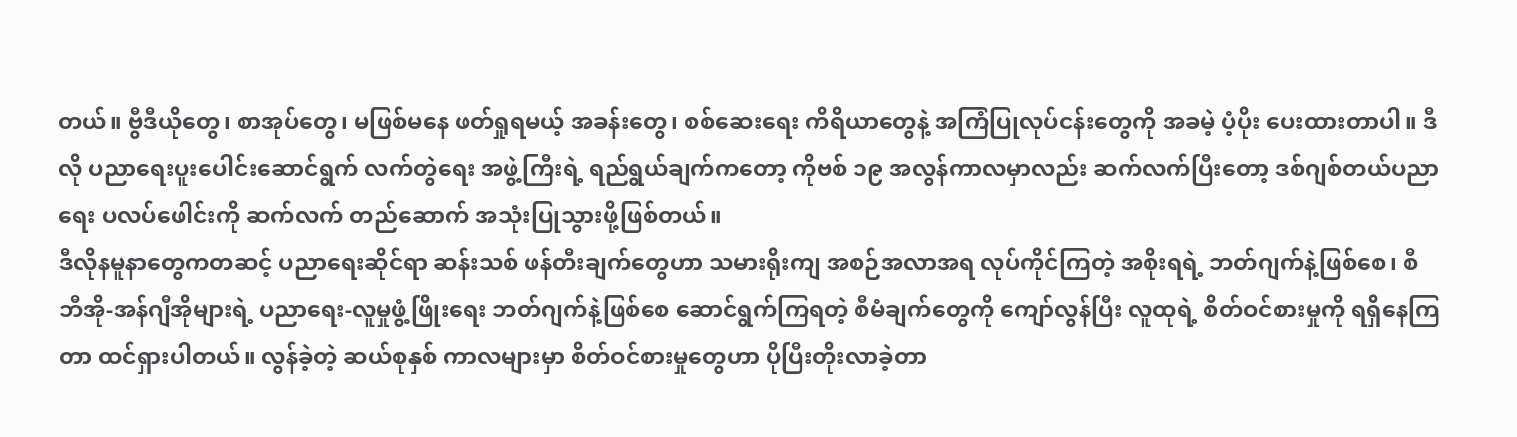တယ်။ ဗွီဒီယိုတွေ၊ စာအုပ်တွေ၊ မဖြစ်မနေ ဖတ်ရှုရမယ့် အခန်းတွေ၊ စစ်ဆေးရေး ကိရိယာတွေနဲ့ အကြံပြုလုပ်ငန်းတွေကို အခမဲ့ ပံ့ပိုး ပေးထားတာပါ။ ဒီလို ပညာရေးပူးပေါင်းဆောင်ရွက် လက်တွဲရေး အဖွဲ့ကြီးရဲ့ ရည်ရွယ်ချက်ကတော့ ကိုဗစ် ၁၉ အလွန်ကာလမှာလည်း ဆက်လက်ပြီးတော့ ဒစ်ဂျစ်တယ်ပညာရေး ပလပ်ဖေါင်းကို ဆက်လက် တည်ဆောက် အသုံးပြုသွားဖို့ဖြစ်တယ်။
ဒီလိုနမူနာတွေကတဆင့် ပညာရေးဆိုင်ရာ ဆန်းသစ် ဖန်တီးချက်တွေဟာ သမားရိုးကျ အစဉ်အလာအရ လုပ်ကိုင်ကြတဲ့ အစိုးရရဲ့ ဘတ်ဂျက်နဲ့ဖြစ်စေ၊ စီဘီအို-အန်ဂျီအိုများရဲ့ ပညာရေး-လူမှုဖွံ့ဖြိုးရေး ဘတ်ဂျက်နဲ့ဖြစ်စေ ဆောင်ရွက်ကြရတဲ့ စီမံချက်တွေကို ကျော်လွန်ပြီး လူထုရဲ့ စိတ်ဝင်စားမှုကို ရရှိနေကြတာ ထင်ရှားပါတယ်။ လွန်ခဲ့တဲ့ ဆယ်စုနှစ် ကာလများမှာ စိတ်ဝင်စားမှုတွေဟာ ပိုပြီးတိုးလာခဲ့တာ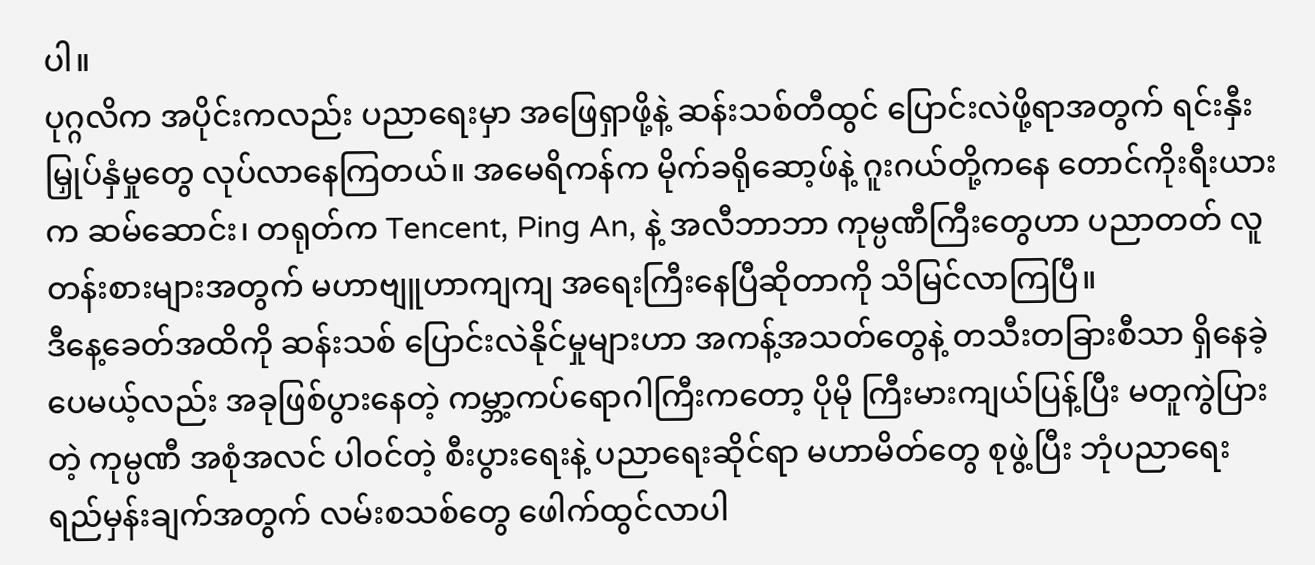ပါ။
ပုဂ္ဂလိက အပိုင်းကလည်း ပညာရေးမှာ အဖြေရှာဖို့နဲ့ ဆန်းသစ်တီထွင် ပြောင်းလဲဖို့ရာအတွက် ရင်းနှီးမြှုပ်နှံမှုတွေ လုပ်လာနေကြတယ်။ အမေရိကန်က မိုက်ခရိုဆော့ဖ်နဲ့ ဂူးဂယ်တို့ကနေ တောင်ကိုးရီးယားက ဆမ်ဆောင်း၊ တရုတ်က Tencent, Ping An, နဲ့ အလီဘာဘာ ကုမ္ပဏီကြီးတွေဟာ ပညာတတ် လူတန်းစားများအတွက် မဟာဗျူဟာကျကျ အရေးကြီးနေပြီဆိုတာကို သိမြင်လာကြပြီ။
ဒီနေ့ခေတ်အထိကို ဆန်းသစ် ပြောင်းလဲနိုင်မှုများဟာ အကန့်အသတ်တွေနဲ့ တသီးတခြားစီသာ ရှိနေခဲ့ပေမယ့်လည်း အခုဖြစ်ပွားနေတဲ့ ကမ္ဘာ့ကပ်ရောဂါကြီးကတော့ ပိုမို ကြီးမားကျယ်ပြန့်ပြီး မတူကွဲပြားတဲ့ ကုမ္ပဏီ အစုံအလင် ပါဝင်တဲ့ စီးပွားရေးနဲ့ ပညာရေးဆိုင်ရာ မဟာမိတ်တွေ စုဖွဲ့ပြီး ဘုံပညာရေး ရည်မှန်းချက်အတွက် လမ်းစသစ်တွေ ဖေါက်ထွင်လာပါ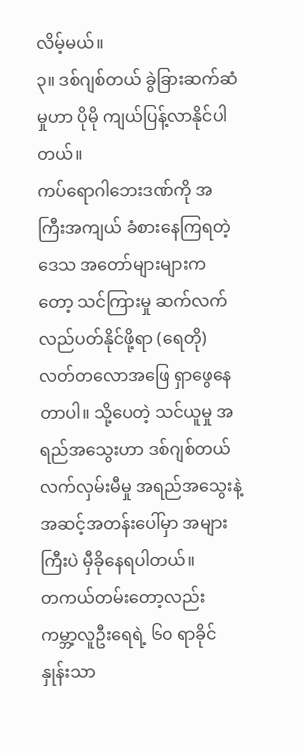လိမ့်မယ်။
၃။ ဒစ်ဂျစ်တယ် ခွဲခြားဆက်ဆံမှုဟာ ပိုမို ကျယ်ပြန့်လာနိုင်ပါတယ်။
ကပ်ရောဂါဘေးဒဏ်ကို အကြီးအကျယ် ခံစားနေကြရတဲ့ ဒေသ အတော်များများကတော့ သင်ကြားမှု ဆက်လက် လည်ပတ်နိုင်ဖို့ရာ (ရေတို) လတ်တလောအဖြေ ရှာဖွေနေတာပါ။ သို့ပေတဲ့ သင်ယူမှု အရည်အသွေးဟာ ဒစ်ဂျစ်တယ် လက်လှမ်းမီမှု အရည်အသွေးနဲ့ အဆင့်အတန်းပေါ်မှာ အများကြီးပဲ မှီခိုနေရပါတယ်။
တကယ်တမ်းတော့လည်း ကမ္ဘာ့လူဦးရေရဲ့ ၆၀ ရာခိုင်နှုန်းသာ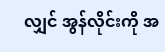လျှင် အွန်လိုင်းကို အ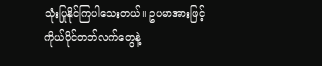သုံးပြုနိုင်ကြပါသေးတယ်။ ဥပမာအားဖြင့် ကိုယ်ပိုင်တဘ်လက်တွေနဲ့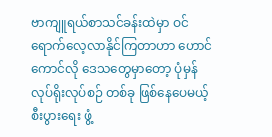ဗာကျူရယ်စာသင်ခန်းထဲမှာ ဝင်ရောက်လေ့လာနိုင်ကြတာဟာ ဟောင်ကောင်လို ဒေသတွေမှာတော့ ပုံမှန်လုပ်ရိုးလုပ်စဉ် တစ်ခု ဖြစ်နေပေမယ့် စီးပွားရေး ဖွံ့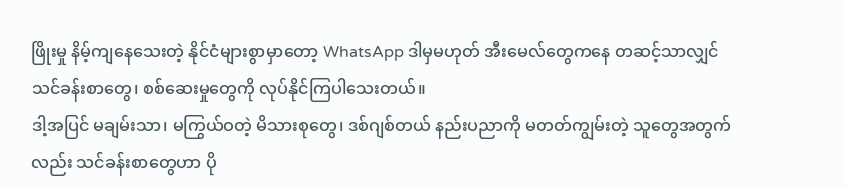ဖြိုးမှု နိမ့်ကျနေသေးတဲ့ နိုင်ငံများစွာမှာတော့ WhatsApp ဒါမှမဟုတ် အီးမေလ်တွေကနေ တဆင့်သာလျှင် သင်ခန်းစာတွေ၊ စစ်ဆေးမှုတွေကို လုပ်နိုင်ကြပါသေးတယ်။
ဒါ့အပြင် မချမ်းသာ၊ မကြွယ်ဝတဲ့ မိသားစုတွေ၊ ဒစ်ဂျစ်တယ် နည်းပညာကို မတတ်ကျွမ်းတဲ့ သူတွေအတွက်လည်း သင်ခန်းစာတွေဟာ ပို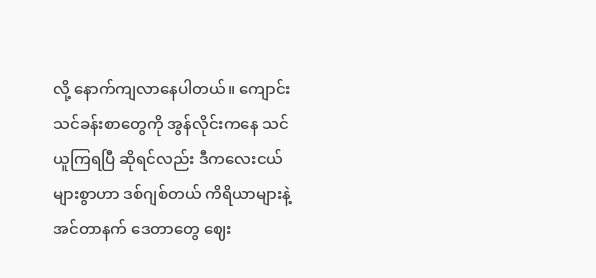လို့ နောက်ကျလာနေပါတယ်။ ကျောင်းသင်ခန်းစာတွေကို အွန်လိုင်းကနေ သင်ယူကြရပြီ ဆိုရင်လည်း ဒီကလေးငယ်များစွာဟာ ဒစ်ဂျစ်တယ် ကိရိယာများနဲ့ အင်တာနက် ဒေတာတွေ ဈေး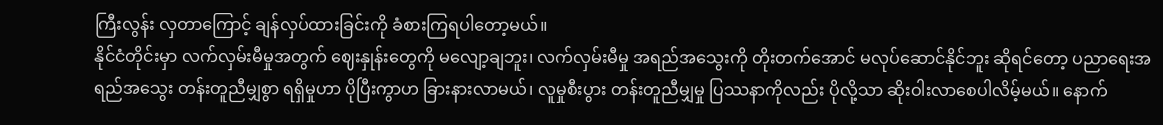ကြီးလွန်း လှတာကြောင့် ချန်လှပ်ထားခြင်းကို ခံစားကြရပါတော့မယ်။
နိုင်ငံတိုင်းမှာ လက်လှမ်းမီမှုအတွက် ဈေးနှုန်းတွေကို မလျော့ချဘူး၊ လက်လှမ်းမီမှု အရည်အသွေးကို တိုးတက်အောင် မလုပ်ဆောင်နိုင်ဘူး ဆိုရင်တော့ ပညာရေးအရည်အသွေး တန်းတူညီမျှစွာ ရရှိမှုဟာ ပိုပြီးကွာဟ ခြားနားလာမယ်၊ လူမှုစီးပွား တန်းတူညီမျှမှု ပြဿနာကိုလည်း ပိုလို့သာ ဆိုးဝါးလာစေပါလိမ့်မယ်။ နောက်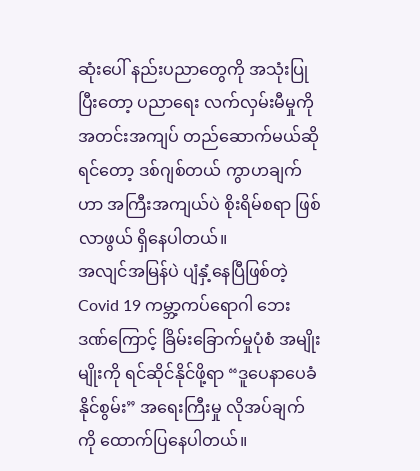ဆုံးပေါ် နည်းပညာတွေကို အသုံးပြုပြီးတော့ ပညာရေး လက်လှမ်းမီမှုကို အတင်းအကျပ် တည်ဆောက်မယ်ဆိုရင်တော့ ဒစ်ဂျစ်တယ် ကွာဟချက်ဟာ အကြီးအကျယ်ပဲ စိုးရိမ်စရာ ဖြစ်လာဖွယ် ရှိနေပါတယ်။
အလျင်အမြန်ပဲ ပျံနှံ့နေပြီဖြစ်တဲ့ Covid 19 ကမ္ဘာ့ကပ်ရောဂါ ဘေးဒဏ်ကြောင့် ခြိမ်းခြောက်မှုပုံစံ အမျိုးမျိုးကို ရင်ဆိုင်နိုင်ဖို့ရာ “ဒူပေနာပေခံနိုင်စွမ်း” အရေးကြီးမှု လိုအပ်ချက်ကို ထောက်ပြနေပါတယ်။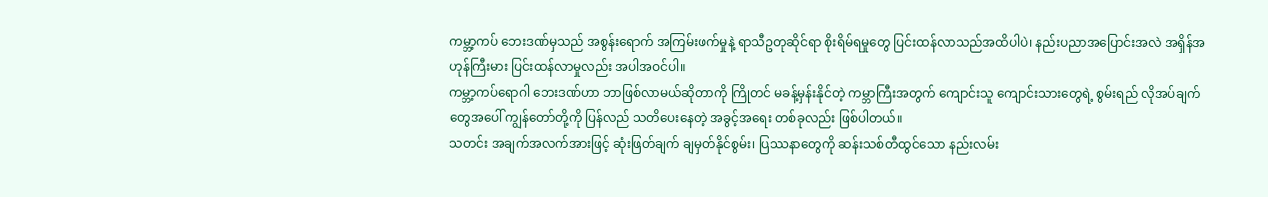ကမ္ဘာ့ကပ် ဘေးဒဏ်မှသည် အစွန်းရောက် အကြမ်းဖက်မှုနဲ့ ရာသီဥတုဆိုင်ရာ စိုးရိမ်ရမှုတွေ ပြင်းထန်လာသည်အထိပါပဲ၊ နည်းပညာအပြောင်းအလဲ အရှိန်အဟုန်ကြီးမား ပြင်းထန်လာမှုလည်း အပါအဝင်ပါ။
ကမ္ဘာ့ကပ်ရောဂါ ဘေးဒဏ်ဟာ ဘာဖြစ်လာမယ်ဆိုတာကို ကြိုတင် မခန့်မှန်းနိုင်တဲ့ ကမ္ဘာကြီးအတွက် ကျောင်းသူ ကျောင်းသားတွေရဲ့ စွမ်းရည် လိုအပ်ချက်တွေအပေါ် ကျွန်တော်တို့ကို ပြန်လည် သတိပေးနေတဲ့ အခွင့်အရေး တစ်ခုလည်း ဖြစ်ပါတယ်။
သတင်း အချက်အလက်အားဖြင့် ဆုံးဖြတ်ချက် ချမှတ်နိုင်စွမ်း၊ ပြဿနာတွေကို ဆန်းသစ်တီထွင်သော နည်းလမ်း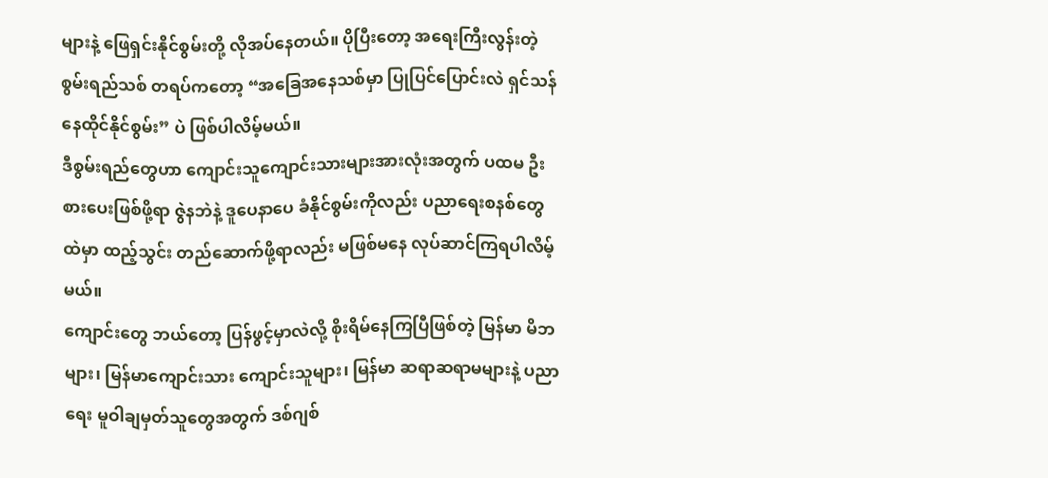များနဲ့ ဖြေရှင်းနိုင်စွမ်းတို့ လိုအပ်နေတယ်။ ပိုပြီးတော့ အရေးကြီးလွန်းတဲ့ စွမ်းရည်သစ် တရပ်ကတော့ “အခြေအနေသစ်မှာ ပြုပြင်ပြောင်းလဲ ရှင်သန်နေထိုင်နိုင်စွမ်း” ပဲ ဖြစ်ပါလိမ့်မယ်။
ဒီစွမ်းရည်တွေဟာ ကျောင်းသူကျောင်းသားများအားလုံးအတွက် ပထမ ဦးစားပေးဖြစ်ဖို့ရာ ဇွဲနဘဲနဲ့ ဒူပေနာပေ ခံနိုင်စွမ်းကိုလည်း ပညာရေးစနစ်တွေထဲမှာ ထည့်သွင်း တည်ဆောက်ဖို့ရာလည်း မဖြစ်မနေ လုပ်ဆာင်ကြရပါလိမ့်မယ်။
ကျောင်းတွေ ဘယ်တော့ ပြန်ဖွင့်မှာလဲလို့ စိုးရိမ်နေကြပြီဖြစ်တဲ့ မြန်မာ မိဘများ၊ မြန်မာကျောင်းသား ကျောင်းသူများ၊ မြန်မာ ဆရာဆရာမများနဲ့ ပညာရေး မူဝါချမှတ်သူတွေအတွက် ဒစ်ဂျစ်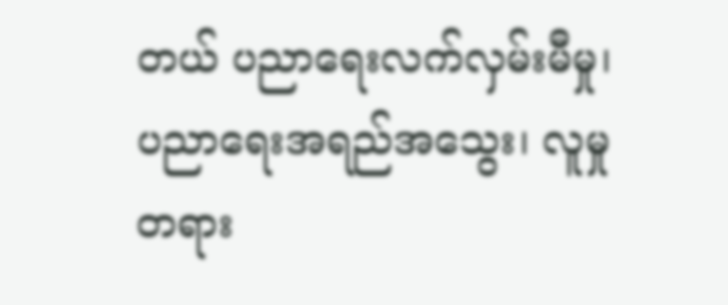တယ် ပညာရေးလက်လှမ်းမီမှု၊ ပညာရေးအရည်အသွေး၊ လူမှုတရား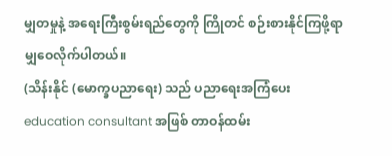မျှတမှုနဲ့ အရေးကြီးစွမ်းရည်တွေကို ကြိုတင် စဉ်းစားနိုင်ကြဖို့ရာ မျှဝေလိုက်ပါတယ်။
(သိန်းနိုင် (မောက္ခပညာရေး) သည် ပညာရေးအကြံပေး education consultant အဖြစ် တာဝန်ထမ်း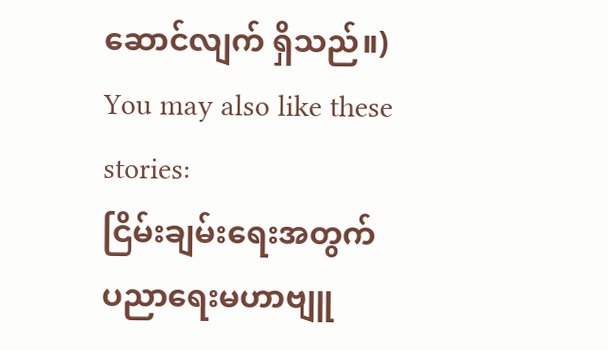ဆောင်လျက် ရှိသည်။)
You may also like these stories:
ငြိမ်းချမ်းရေးအတွက် ပညာရေးမဟာဗျူ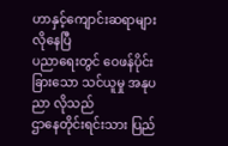ဟာနှင့်ကျောင်းဆရာများ လိုနေပြီ
ပညာရေးတွင် ဝေဖန်ပိုင်းခြားသော သင်ယူမှု အနုပညာ လိုသည်
ဌာနေတိုင်းရင်းသား ပြည်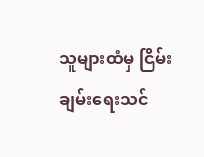သူများထံမှ ငြိမ်းချမ်းရေးသင်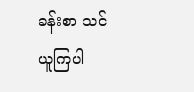ခန်းစာ သင်ယူကြပါ